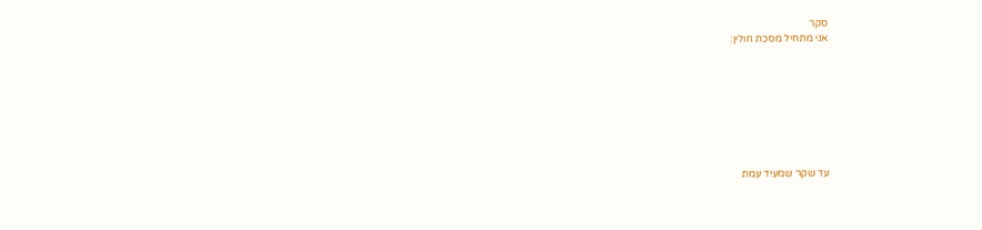סקר
אני מתחיל מסכת חולין:








עד שקר שמעיד עמת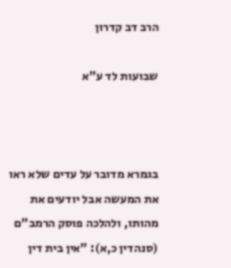הרב דב קדרון

שבועות לד ע"א



בגמרא מדובר על עדים שלא ראו את המעשה אבל יודעים את מהותו, ולהלכה פוסק הרמב"ם (סנהדין כ,א): "אין בית דין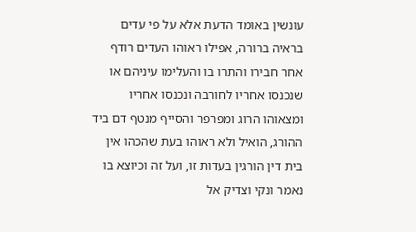עונשין באומד הדעת אלא על פי עדים בראיה ברורה, אפילו ראוהו העדים רודף אחר חבירו והתרו בו והעלימו עיניהם או שנכנסו אחריו לחורבה ונכנסו אחריו ומצאוהו הרוג ומפרפר והסייף מנטף דם ביד ההורג, הואיל ולא ראוהו בעת שהכהו אין בית דין הורגין בעדות זו, ועל זה וכיוצא בו נאמר ונקי וצדיק אל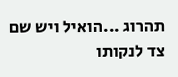תהרוג ...הואיל ויש שם צד לנקותו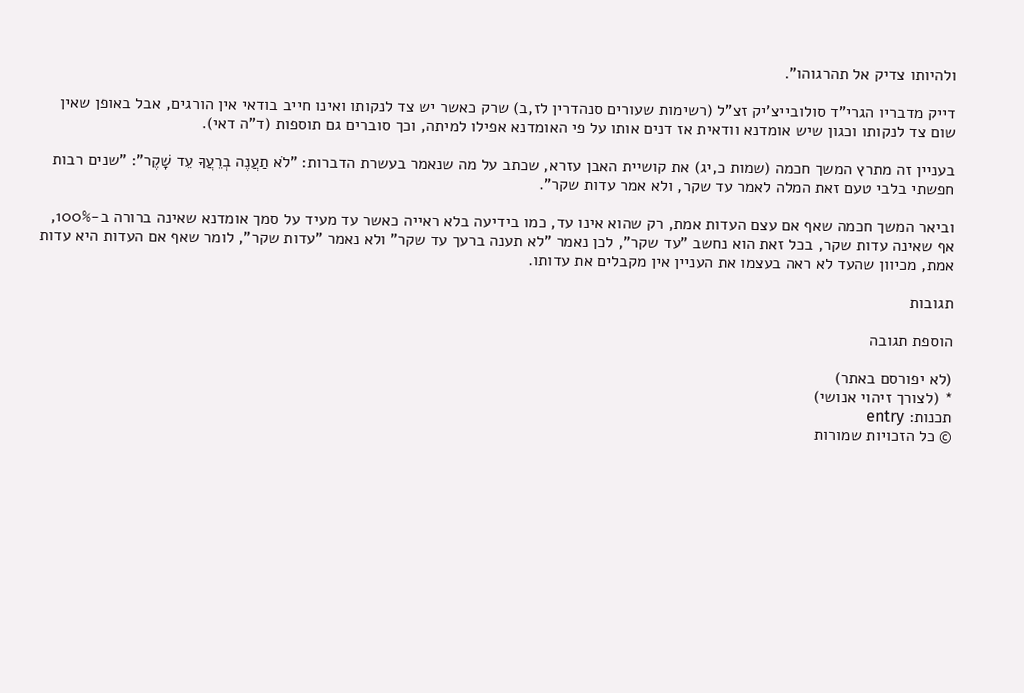ולהיותו צדיק אל תהרגוהו".

דייק מדבריו הגרי"ד סולובייצ'יק זצ"ל (רשימות שעורים סנהדרין לז,ב) שרק כאשר יש צד לנקותו ואינו חייב בודאי אין הורגים, אבל באופן שאין שום צד לנקותו וכגון שיש אומדנא וודאית אז דנים אותו על פי האומדנא אפילו למיתה, וכך סוברים גם תוספות (ד"ה דאי).

בעניין זה מתרץ המשך חכמה (שמות כ,יג) את קושיית האבן עזרא, שכתב על מה שנאמר בעשרת הדברות: "לֹא תַעֲנֶה בְרֵעֲךָ עֵד שָׁקֶר": "שנים רבות חפשתי בלבי טעם זאת המלה לאמר עד שקר, ולא אמר עדות שקר".

וביאר המשך חכמה שאף אם עצם העדות אמת, רק שהוא אינו עד, כמו בידיעה בלא ראייה כאשר עד מעיד על סמך אומדנא שאינה ברורה ב-100%, אף שאינה עדות שקר, בכל זאת הוא נחשב "עד שקר", לכן נאמר "לא תענה ברעך עד שקר" ולא נאמר "עדות שקר", לומר שאף אם העדות היא עדות אמת, מכיוון שהעד לא ראה בעצמו את העניין אין מקבלים את עדותו.

תגובות

הוספת תגובה

(לא יפורסם באתר)
* (לצורך זיהוי אנושי)
תכנות: entry
© כל הזכויות שמורות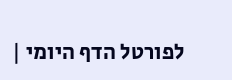לפורטל הדף היומי |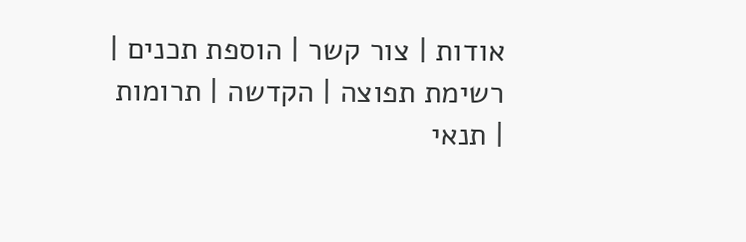אודות | צור קשר | הוספת תכנים | רשימת תפוצה | הקדשה | תרומות | תנאי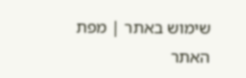שימוש באתר | מפת האתר